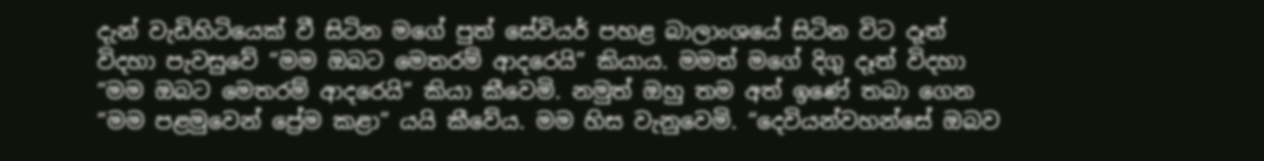දැන් වැඩිහිටියෙක් වී සිටින මගේ පුත් සේවියර් පහළ බාලාංශයේ සිටින විට දෑත් විදහා පැවසුවේ “මම ඔබට මෙතරම් ආදරෙයි” කියාය. මමත් මගේ දිගු දෑත් විදහා “මම ඔබට මෙතරම් ආදරෙයි” කියා කීවෙමි. නමුත් ඔහු තම අත් ඉණේ තබා ගෙන “මම පළමුවෙන් ප්‍රේම කළා” යයි කීවේය. මම හිස වැනුවෙමි. “දෙවියන්වහන්සේ ඔබව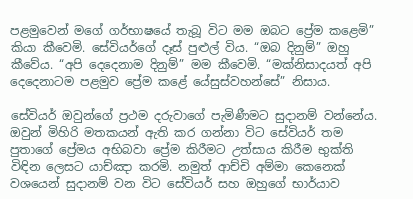පළමුවෙන් මගේ ගර්භාෂයේ තැබූ විට මම ඔබට ප්‍රේම කළෙමි” කියා කීවෙමි. සේවියර්ගේ දෑස් පුළුල් විය. “ඔබ දිනුම්” ඔහු කීවේය. “අපි දෙදෙනාම දිනුම්” මම කීවෙමි. “මක්නිසාදයත් අපි දෙදෙනාටම පළමුව ප්‍රේම කළේ යේසුස්වහන්සේ” නිසාය.

සේවියර් ඔවුන්ගේ ප්‍රථම දරුවාගේ පැමිණීමට සුදානම් වන්නේය. ඔවුන් මිහිරි මතකයන් ඇති කර ගන්නා විට සේවියර් තම පුතාගේ ප්‍රේමය අභිබවා ප්‍රේම කිරීමට උත්සාය කිරීම භුක්ති විඳින ලෙසට යාච්ඤා කරමි. නමුත් ආච්චි අම්මා කෙනෙක් වශයෙන් සුදානම් වන විට සේවියර් සහ ඔහුගේ භාර්යාව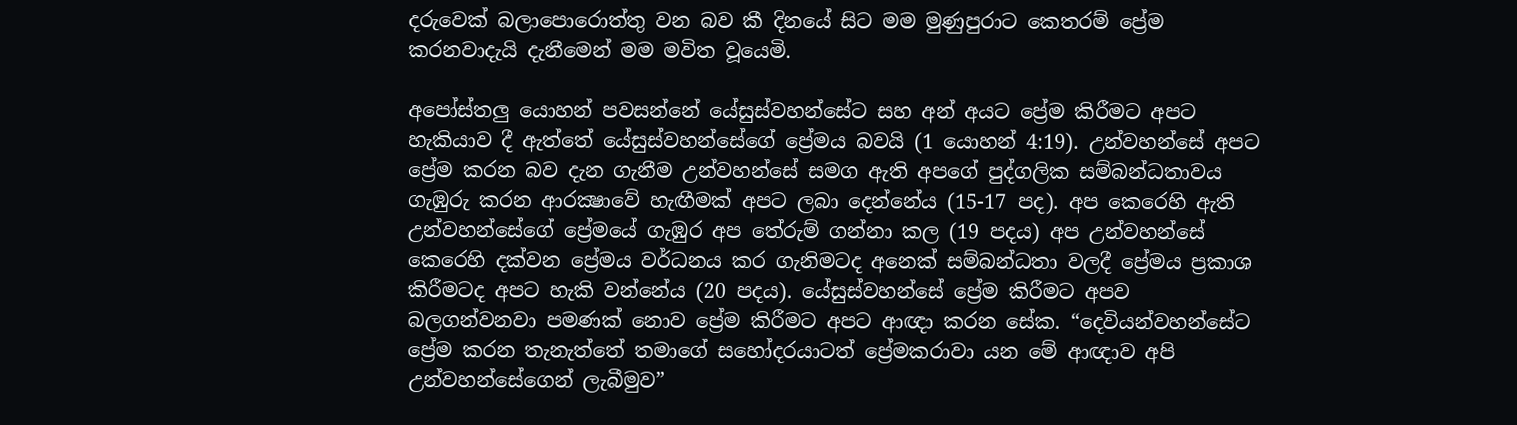දරුවෙක් බලාපොරොත්තු වන බව කී දිනයේ සිට මම මුණුපුරාට කෙතරම් ප්‍රේම කරනවාදැයි දැනීමෙන් මම මවිත වූයෙමි.

අපෝස්තලු යොහන් පවසන්නේ යේසුස්වහන්සේට සහ අන් අයට ප්‍රේම කිරීමට අපට හැකියාව දී ඇත්තේ යේසුස්වහන්සේගේ ප්‍රේමය බවයි (1 යොහන් 4:19). උන්වහන්සේ අපට ප්‍රේම කරන බව දැන ගැනීම උන්වහන්සේ සමග ඇති අපගේ පුද්ගලික සම්බන්ධතාවය ගැඹුරු කරන ආරක්‍ෂාවේ හැඟීමක් අපට ලබා දෙන්නේය (15-17 පද). අප කෙරෙහි ඇති උන්වහන්සේගේ ප්‍රේමයේ ගැඹුර අප තේරුම් ගන්නා කල (19 පදය) අප උන්වහන්සේ කෙරෙහි දක්වන ප්‍රේමය වර්ධනය කර ගැනිමටද අනෙක් සම්බන්ධතා වලදී ප්‍රේමය ප්‍රකාශ කිරීමටද අපට හැකි වන්නේය (20 පදය). යේසුස්වහන්සේ ප්‍රේම කිරීමට අපව බලගන්වනවා පමණක් නොව ප්‍රේම කිරීමට අපට ආඥා කරන සේක. “දෙවියන්වහන්සේට ප්‍රේම කරන තැනැත්තේ තමාගේ සහෝදරයාටත් ප්‍රේමකරාවා යන මේ ආඥාව අපි උන්වහන්සේගෙන් ලැබීමුව”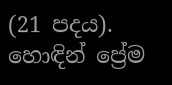(21 පදය). හොඳින් ප්‍රේම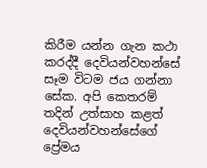කිරීම යන්න ගැන කථා කරද්දී දෙවියන්වහන්සේ සෑම විටම ජය ගන්නා සේක. අපි කෙතරම් තදින් උත්සාහ කළත් දෙවියන්වහන්සේගේ ප්‍රේමය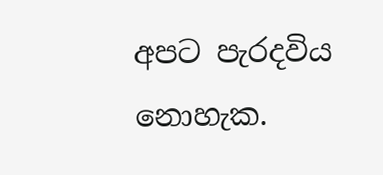අපට පැරදවිය නොහැක.